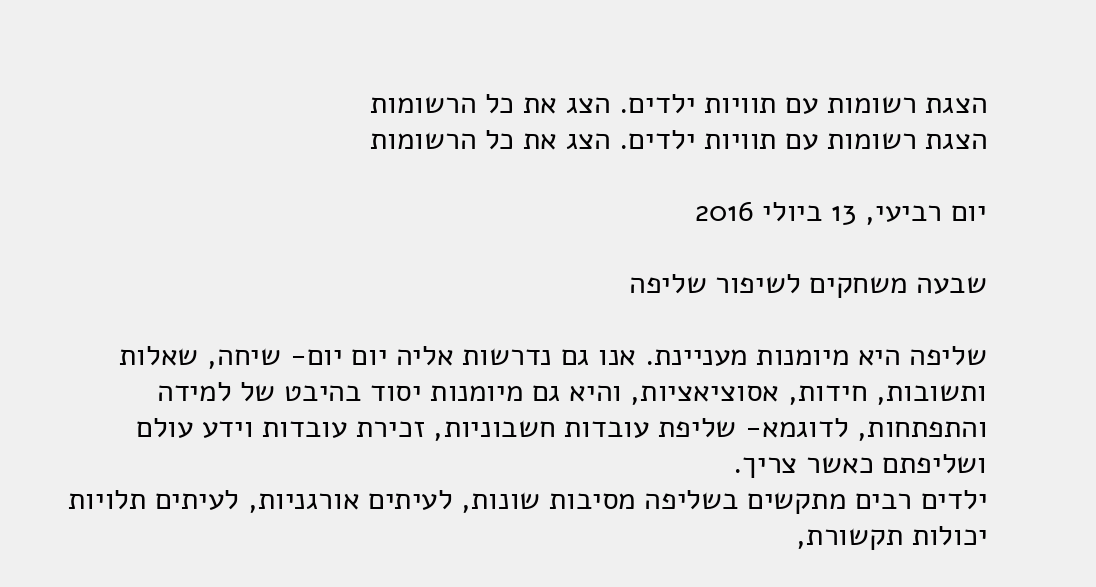הצגת רשומות עם תוויות ילדים. הצג את כל הרשומות
הצגת רשומות עם תוויות ילדים. הצג את כל הרשומות

יום רביעי, 13 ביולי 2016

שבעה משחקים לשיפור שליפה

שליפה היא מיומנות מעניינת. אנו גם נדרשות אליה יום יום- שיחה, שאלות ותשובות, חידות, אסוציאציות, והיא גם מיומנות יסוד בהיבט של למידה והתפתחות, לדוגמא- שליפת עובדות חשבוניות, זכירת עובדות וידע עולם ושליפתם כאשר צריך.
ילדים רבים מתקשים בשליפה מסיבות שונות, לעיתים אורגניות, לעיתים תלויות יכולות תקשורת,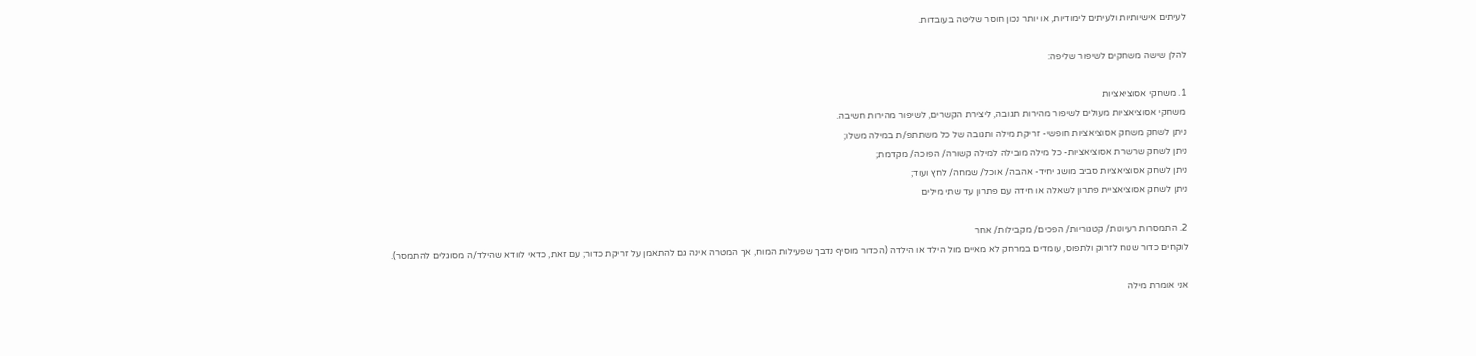לעיתים אישיותיות ולעיתים לימודיות, או יותר נכון חוסר שליטה בעובדות.

להלן שישה משחקים לשיפור שליפה:

1. משחקי אסוציאציות
משחקי אסוציאציות מעולים לשיפור מהירות תגובה, ליצירת הקשרים, לשיפור מהירות חשיבה.
ניתן לשחק משחק אסוציאציות חופשי- זריקת מילה ותגובה של כל משתתפ/ת במילה משלו;
ניתן לשחק שרשרת אסוציאציות- כל מילה מובילה למילה קשורה/ הפוכה/ מקדמת;
ניתן לשחק אסוציאציות סביב מושג יחיד- אהבה/ אוכל/ שמחה/ לחץ ועוד;
ניתן לשחק אסוציאציית פתרון לשאלה או חידה עם פתרון עד שתי מילים

2. התמסרות רעיונות/ קטגוריות/ הפכים/ מקבילות/ אחר
לוקחים כדור שנוח לזרוק ולתפוס, עומדים במרחק לא מאיים מול הילד או הילדה (הכדור מוסיף נדבך שפעילות המוח, אך המטרה אינה גם להתאמן על זריקת כדור; עם זאת, כדאי לוודא שהילד/ה מסוגלים להתמסר).

אני אומרת מילה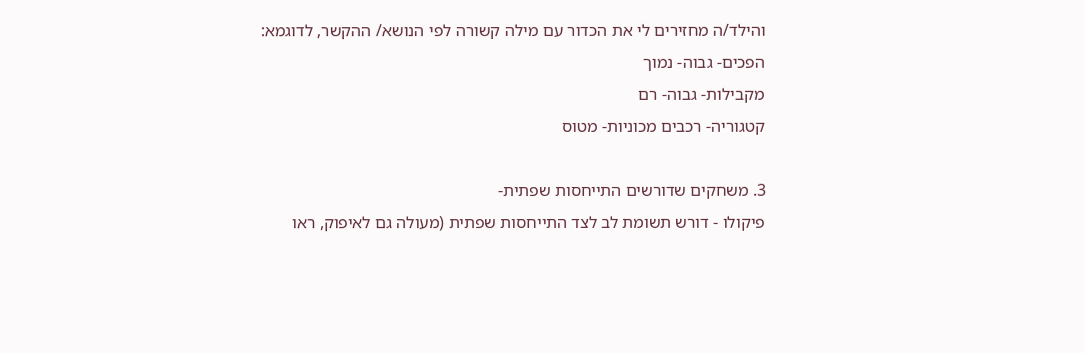והילד/ה מחזירים לי את הכדור עם מילה קשורה לפי הנושא/ ההקשר, לדוגמא:
הפכים- גבוה- נמוך
מקבילות- גבוה- רם
קטגוריה- רכבים מכוניות- מטוס

3. משחקים שדורשים התייחסות שפתית-
פיקולו - דורש תשומת לב לצד התייחסות שפתית (מעולה גם לאיפוק, ראו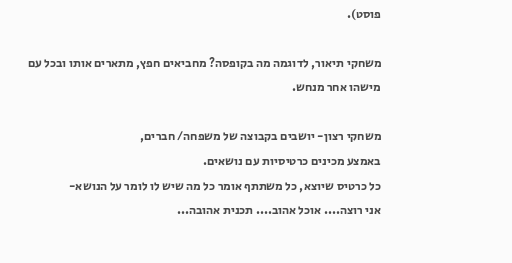פוסט).

משחקי תיאור, לדוגמה מה בקופסה? מחביאים חפץ, מתארים אותו ובכל עם מישהו אחר מנחש.

משחקי רצון- יושבים בקבוצה של משפחה/ חברים,
באמצע מכינים כרטיסיות עם נושאים.
כל כרטיס שיוצא, כל משתתף אומר כל מה שיש לו לומר על הנושא-
אני רוצה.... אוכל אהוב.... תכנית אהובה...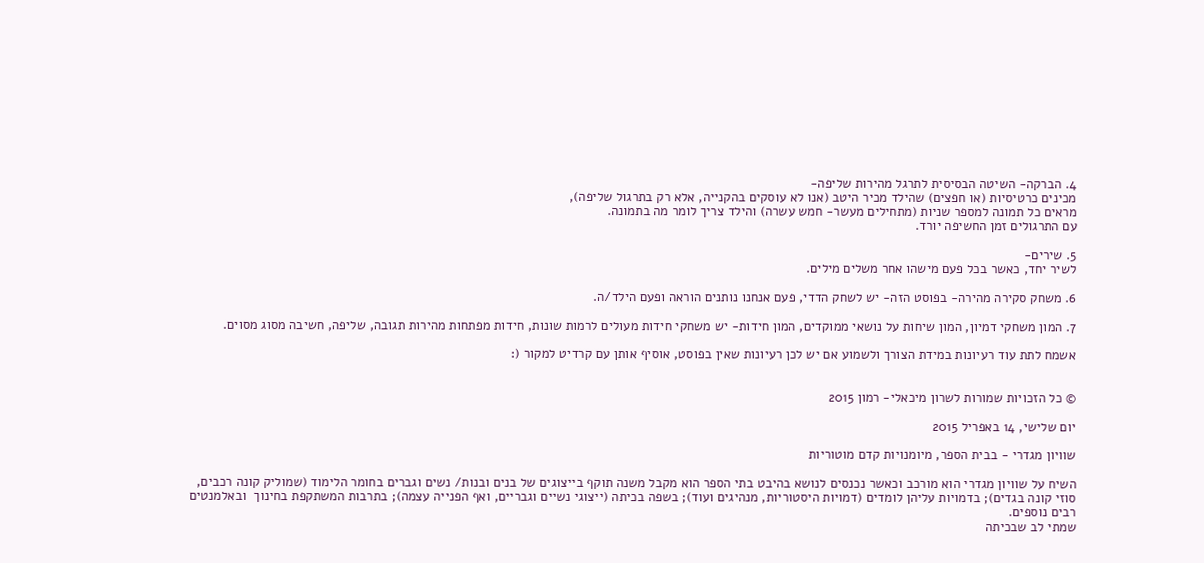4. הברקה- השיטה הבסיסית לתרגל מהירות שליפה-
מכינים כרטיסיות (או חפצים) שהילד מכיר היטב (אנו לא עוסקים בהקנייה, אלא רק בתרגול שליפה),
מראים כל תמונה למספר שניות (מתחילים מעשר- חמש עשרה) והילד צריך לומר מה בתמונה.
עם התרגולים זמן החשיפה יורד.

5. שירים-
לשיר יחד, כאשר בכל פעם מישהו אחר משלים מילים.

6. משחק סקירה מהירה- בפוסט הזה- יש לשחק הדדי, פעם אנחנו נותנים הוראה ופעם הילד/ה.

7. המון משחקי דמיון, המון שיחות על נושאי ממוקדים, המון חידות- יש משחקי חידות מעולים לרמות שונות, חידות מפתחות מהירות תגובה, שליפה, חשיבה מסוג מסוים.

אשמח לתת עוד רעיונות במידת הצורך ולשמוע אם יש לכן רעיונות שאין בפוסט, אוסיף אותן עם קרדיט למקור (:


© כל הזכויות שמורות לשרון מיכאלי- רמון 2015

יום שלישי, 14 באפריל 2015

שוויון מגדרי - בבית הספר, מיומנויות קדם מוטוריות

השיח על שוויון מגדרי הוא מורכב וכאשר נכנסים לנושא בהיבט בתי הספר הוא מקבל משנה תוקף בייצוגים של בנים ובנות/ נשים וגברים בחומר הלימוד (שמוליק קונה רכבים, סוזי קונה בגדים); בדמויות עליהן לומדים (דמויות היסטוריות, מנהיגים ועוד); בשפה בכיתה (ייצוגי נשיים וגבריים, ואף הפנייה עצמה); בתרבות המשתקפת בחינוך  ובאלמנטים רבים נוספים.
שמתי לב שבכיתה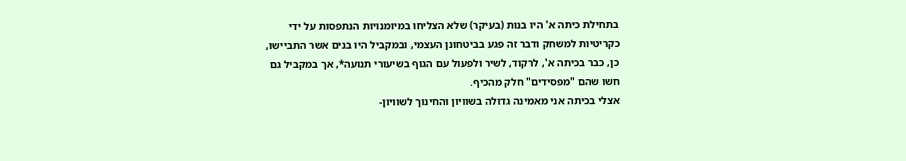בתחילת כיתה א' היו בנות (בעיקר) שלא הצליחו במיומנויות הנתפסות על ידי כקריטיות למשחק ודבר זה פגע בביטחונן העצמי, ובמקביל היו בנים אשר התביישו, כן, כבר בכיתה א', לרקוד, לשיר ולפעול עם הגוף בשיעורי תנועה*, אך במקביל גם חשו שהם "מפסידים" חלק מהכיף.
אצלי בכיתה אני מאמינה גדולה בשוויון והחינוך לשוויון-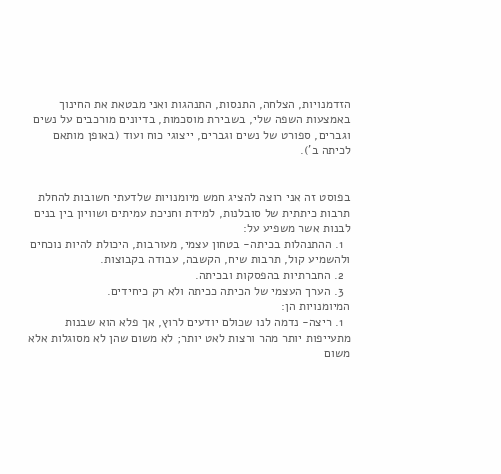הזדמנויות, הצלחה, התנסות, התנהגות ואני מבטאת את החינוך באמצעות השפה שלי, בשבירת מוסכמות, בדיונים מורכבים על נשים וגברים, ספורט של נשים וגברים, ייצוגי כוח ועוד (באופן מותאם לכיתה ב').


בפוסט זה אני רוצה להציג חמש מיומנויות שלדעתי חשובות להחלת תרבות כיתתית של סובלנות, למידת וחניכת עמיתים ושוויון בין בנים לבנות אשר משפיע על:
  1. ההתנהלות בכיתה- בטחון עצמי, מעורבות, היכולת להיות נוכחים ולהשמיע קול, תרבות שיח, הקשבה, עבודה בקבוצות.
  2. החברתיות בהפסקות ובכיתה.
  3. הערך העצמי של הכיתה ככיתה ולא רק כיחידים.
המיומנויות הן:
  1. ריצה- נדמה לנו שכולם יודעים לרוץ, אך פלא הוא שבנות מתעייפות יותר מהר ורצות לאט יותר; לא משום שהן לא מסוגלות אלא משום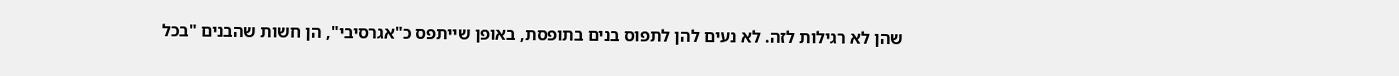שהן לא רגילות לזה. לא נעים להן לתפוס בנים בתופסת, באופן שייתפס כ"אגרסיבי", הן חשות שהבנים "בכל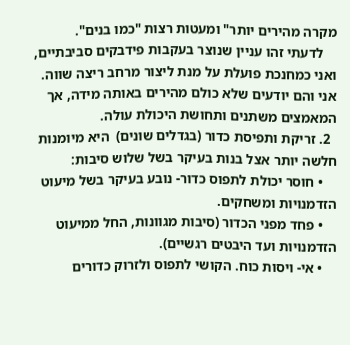מקרה מהירים יותר" ומעטות רצות "כמו בנים".
    לדעתי זהו עניין שנוצר בעקבות פידבקים סביבתיים, ואני כמחנכת פועלת על מנת ליצור מרחב ריצה שווה. אני והם יודעים שלא כולם מהירים באותה מידה, אך המאמצים משתנים ותחושת היכולת עולה.
  2. זריקת ותפיסת כדור (בגדלים שונים)  היא מיומנות חלשה יותר אצל בנות בעיקר בשל שלוש סיבות:
    • חוסר יכולת לתפוס כדור- נובע בעיקר בשל מיעוט הזדמנויות ומשחקים.
    • פחד מפני הכדור (סיבות מגוונות, החל ממיעוט הזדמנויות ועד היבטים רגשיים).
    • אי- ויסות כוח. הקושי לתפוס ולזרוק כדורים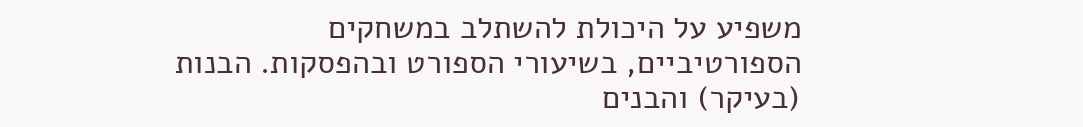משפיע על היכולת להשתלב במשחקים הספורטיביים, בשיעורי הספורט ובהפסקות. הבנות (בעיקר) והבנים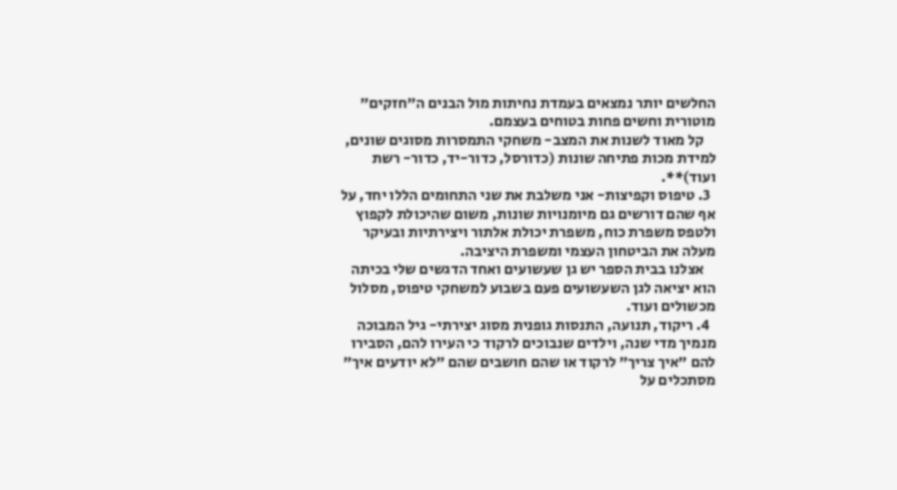החלשים יותר נמצאים בעמדת נחיתות מול הבנים ה"חזקים" מוטורית וחשים פחות בטוחים בעצמם.
    קל מאוד לשנות את המצב- משחקי התמסרות מסוגים שונים, למידת מכות פתיחה שונות (כדורסל, כדור-יד, כדור- רשת ועוד)**.
  3. טיפוס וקפיצות- אני משלבת את שני התחומים הללו יחד, על אף שהם דורשים גם מיומנויות שונות, משום שהיכולת לקפוץ ולטפס משפרת כוח, משפרת יכולת אלתור ויצירתיות ובעיקר מעלה את הביטחון העצמי ומשפרת היציבה.
    אצלנו בבית הספר יש גן שעשועים ואחד הדגשים שלי בכיתה הוא יציאה לגן השעשועים פעם בשבוע למשחקי טיפוס, מסלול מכשולים ועוד.
  4. ריקוד, תנועה, התנסות גופנית מסוג יצירתי- גיל המבוכה מנמיך מדי שנה, וילדים שנבוכים לרקוד כי העירו להם, הסבירו להם "איך צריך" לרקוד או שהם חושבים שהם "לא יודעים איך" מסתכלים על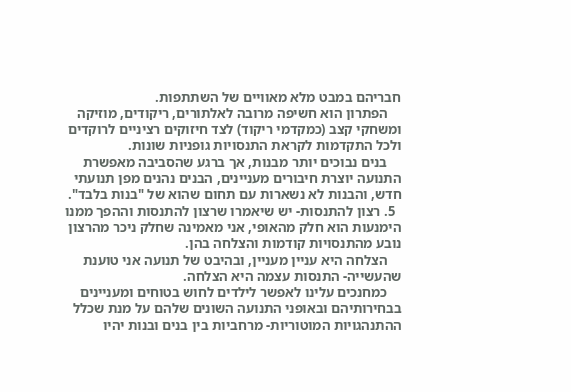חבריהם במבט מלא מאוויים של השתתפות.
    הפתרון הוא חשיפה מרובה לאלתורים, ריקודים, מוזיקה ומשחקי קצב (כמקדמי ריקוד) לצד חיזוקים רציניים לרוקדים ולכל התקדמות לקראת התנסויות גופניות שונות.
    בנים נבוכים יותר מבנות, אך ברגע שהסביבה מאפשרת התנועה יוצרת חיבורים מעניינים, הבנים נהנים מפן תנועתי חדש, והבנות לא נשארות עם תחום שהוא של "בנות בלבד".
  5. רצון להתנסות- יש שיאמרו שרצון להתנסות וההפך ממנו הימנעות הוא חלק מהאופי, אני מאמינה שחלק ניכר מהרצון נובע מהתנסויות קודמות והצלחה בהן.
    הצלחה היא עניין מעניין, ובהיבט של תנועה אני טוענת שהעשייה- התנסות עצמה היא הצלחה.
    כמחנכים עלינו לאפשר לילדים לחוש בטוחים ומעניינים בבחירותיהם ובאופני התנועה השונים שלהם על מנת שכלל ההתנהגויות המוטוריות- מרחביות בין בנים ובנות יהיו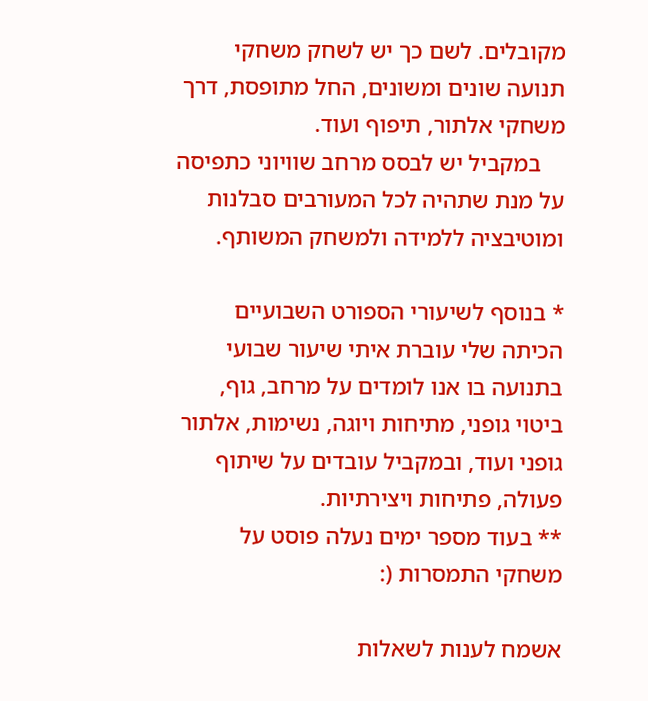מקובלים. לשם כך יש לשחק משחקי תנועה שונים ומשונים, החל מתופסת, דרך משחקי אלתור, תיפוף ועוד.
    במקביל יש לבסס מרחב שוויוני כתפיסה על מנת שתהיה לכל המעורבים סבלנות ומוטיבציה ללמידה ולמשחק המשותף.

* בנוסף לשיעורי הספורט השבועיים הכיתה שלי עוברת איתי שיעור שבועי בתנועה בו אנו לומדים על מרחב, גוף, ביטוי גופני, מתיחות ויוגה, נשימות, אלתור גופני ועוד, ובמקביל עובדים על שיתוף פעולה, פתיחות ויצירתיות.
** בעוד מספר ימים נעלה פוסט על משחקי התמסרות (:

אשמח לענות לשאלות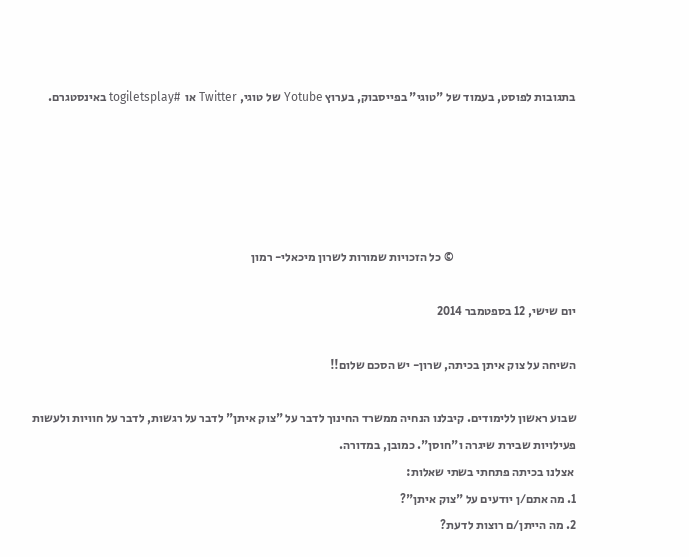בתגובות לפוסט, בעמוד של "טוגי" בפייסבוק, בערוץ Yotube של טוגי, Twitter או  #togiletsplay באינסטגרם.





                                                   © כל הזכויות שמורות לשרון מיכאלי- רמון

יום שישי, 12 בספטמבר 2014

השיחה על צוק איתן בכיתה, שרון- יש הסכם שלום!!

שבוע ראשון ללימודים. קיבלנו הנחיה ממשרד החינוך לדבר על "צוק איתן" לדבר על רגשות, לדבר על חוויות ולעשות פעילויות שבירת שיגרה ו"חוסן". כמובן, במדורה.
 אצלנו בכיתה פתחתי בשתי שאלות:
1. מה אתם/ן יודעים על "צוק איתן"?
2. מה הייתן/ם רוצות לדעת?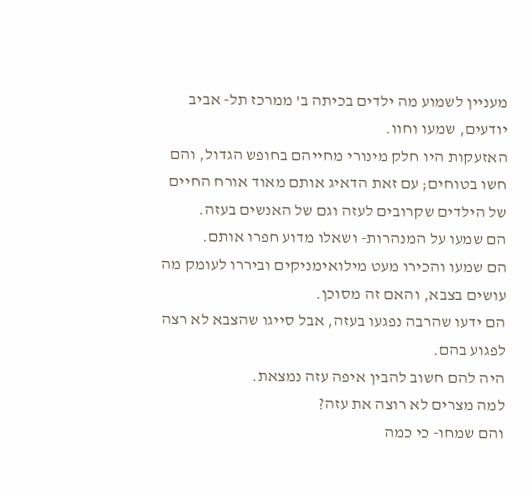מעניין לשמוע מה ילדים בכיתה ב' ממרכז תל- אביב יודעים, שמעו וחוו.
האזעקות היו חלק מינורי מחייהם בחופש הגדול, והם חשו בטוחים; עם זאת הדאיג אותם מאוד אורח החיים של הילדים שקרובים לעזה וגם של האנשים בעזה.
הם שמעו על המנהרות- ושאלו מדוע חפרו אותם.
הם שמעו והכירו מעט מילואימניקים וביררו לעומק מה עושים בצבא, והאם זה מסוכן.
הם ידעו שהרבה נפגעו בעזה, אבל סייגו שהצבא לא רצה לפגוע בהם.
היה להם חשוב להבין איפה עזה נמצאת.
למה מצרים לא רוצה את עזה?
והם שמחו- כי כמה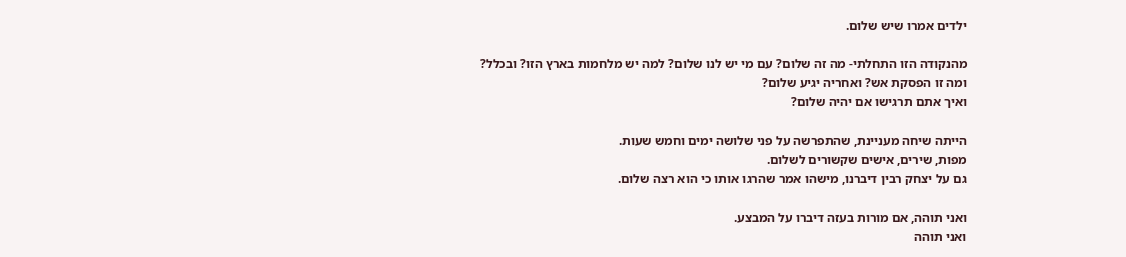ילדים אמרו שיש שלום.

מהנקודה הזו התחלתי- מה זה שלום? עם מי יש לנו שלום? למה יש מלחמות בארץ הזו? ובכלל?
ומה זו הפסקת אש? ואחריה יגיע שלום?
ואיך אתם תרגישו אם יהיה שלום?

הייתה שיחה מעניינת, שהתפרשה על פני שלושה ימים וחמש שעות.
מפות, שירים, אישים שקשורים לשלום.
גם על יצחק רבין דיברנו, מישהו אמר שהרגו אותו כי הוא רצה שלום.

ואני תוהה, אם מורות בעזה דיברו על המבצע.
ואני תוהה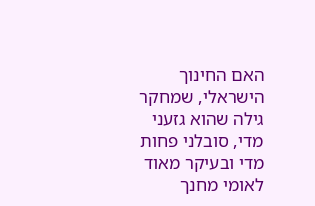האם החינוך הישראלי, שמחקר גילה שהוא גזעני מדי, סובלני פחות מדי ובעיקר מאוד לאומי מחנך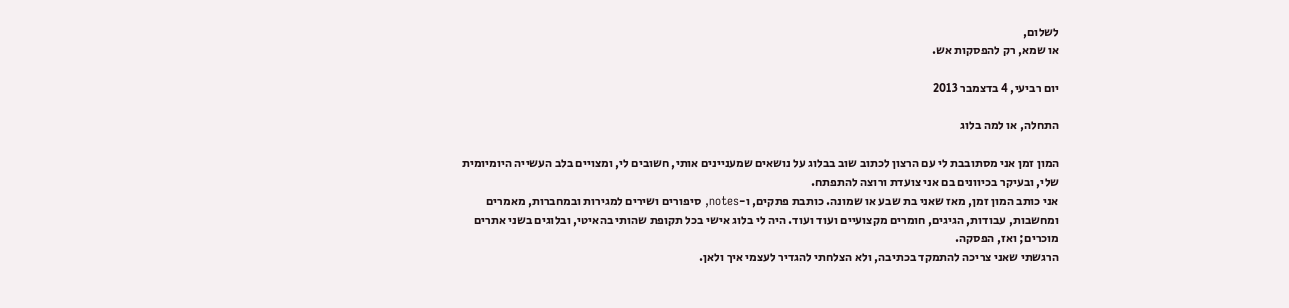לשלום,
או שמא, רק להפסקות אש.

יום רביעי, 4 בדצמבר 2013

התחלה, או למה בלוג

המון זמן אני מסתובבת לי עם הרצון לכתוב שוב בבלוג על נושאים שמעניינים אותי, חשובים לי, ומצויים בלב העשייה היומיומית שלי, ובעיקר בכיוונים בם אני צועדת ורוצה להתפתח.
אני כותב המון זמן, מאז שאני בת שבע או שמונה. כותבת פתקים, ו-notes, סיפורים ושירים למגירות ובמחברות, מאמרים ומחשבות, עבודות, הגיגים, חומרים מקצועיים ועוד ועוד. היה לי בלוג אישי בכל תקופת שהותי בהאיטי, ובלוגים בשני אתרים מוכרים; ואז, הפסקה.
הרגשתי שאני צריכה להתמקד בכתיבה, ולא הצלחתי להגדיר לעצמי איך ולאן.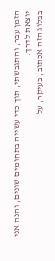הזמן עבר, והתגבשתי, תוך כדי עשייה בתחומים שונים, והנה אני יוצאת לדרך.
בבלוג הזה אכתוב, בעיקר, על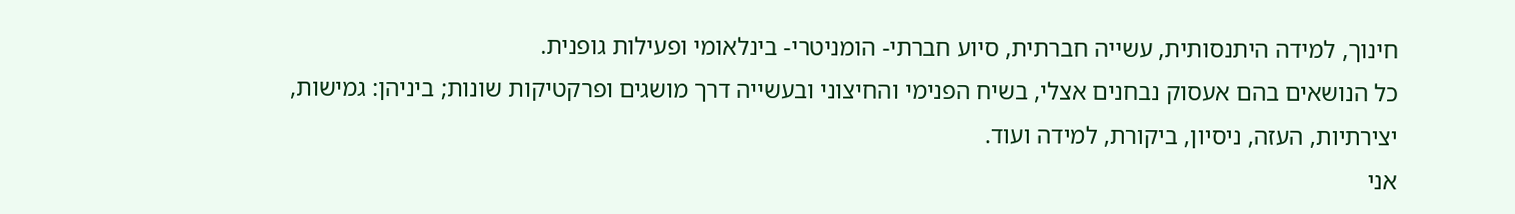חינוך, למידה היתנסותית, עשייה חברתית, סיוע חברתי- הומניטרי- בינלאומי ופעילות גופנית.
כל הנושאים בהם אעסוק נבחנים אצלי, בשיח הפנימי והחיצוני ובעשייה דרך מושגים ופרקטיקות שונות; ביניהן: גמישות, יצירתיות, העזה, ניסיון, ביקורת, למידה ועוד.
אני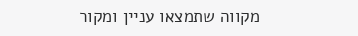מקווה שתמצאו עניין ומקור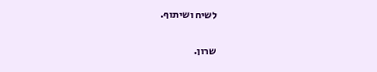לשיח ושיתוף.

שרון.